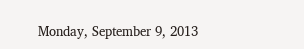Monday, September 9, 2013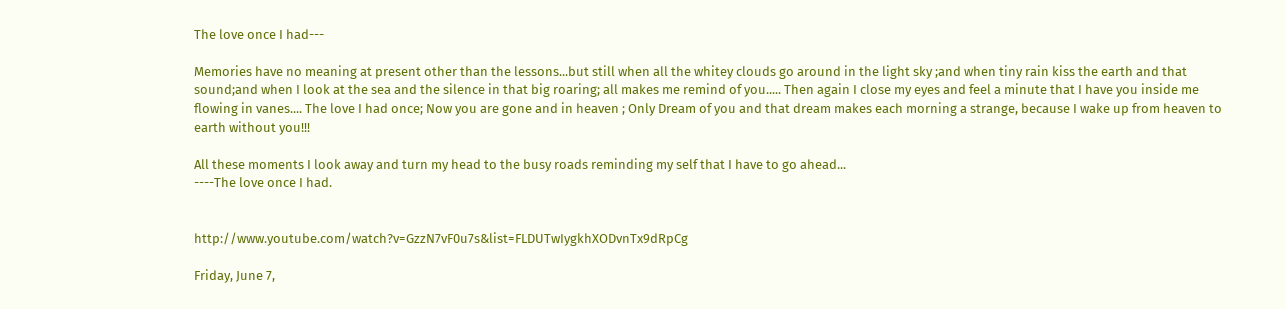The love once I had---

Memories have no meaning at present other than the lessons...but still when all the whitey clouds go around in the light sky ;and when tiny rain kiss the earth and that sound;and when I look at the sea and the silence in that big roaring; all makes me remind of you..... Then again I close my eyes and feel a minute that I have you inside me flowing in vanes.... The love I had once; Now you are gone and in heaven ; Only Dream of you and that dream makes each morning a strange, because I wake up from heaven to earth without you!!!

All these moments I look away and turn my head to the busy roads reminding my self that I have to go ahead...
----The love once I had.


http://www.youtube.com/watch?v=GzzN7vF0u7s&list=FLDUTwIygkhXODvnTx9dRpCg

Friday, June 7,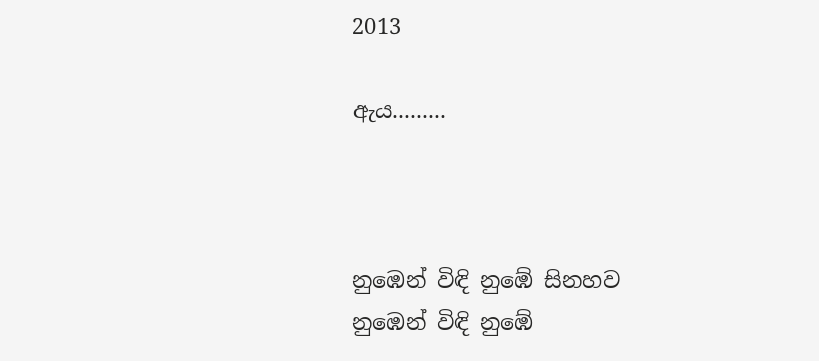2013

ඇය.........



නුඹෙන් විඳි නුඹේ සිනහව
නුඹෙන් විඳි නුඹේ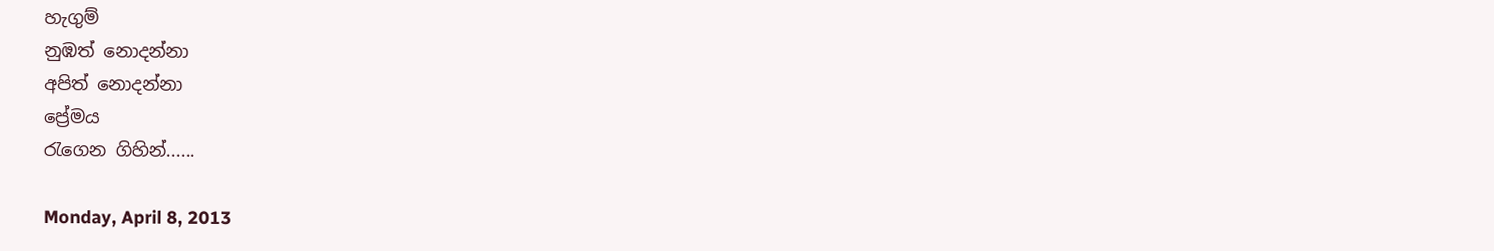හැගුම්
නුඹත් නොදන්නා
අපිත් නොදන්නා
ප්‍රේමය
රැගෙන ගිහින්......

Monday, April 8, 2013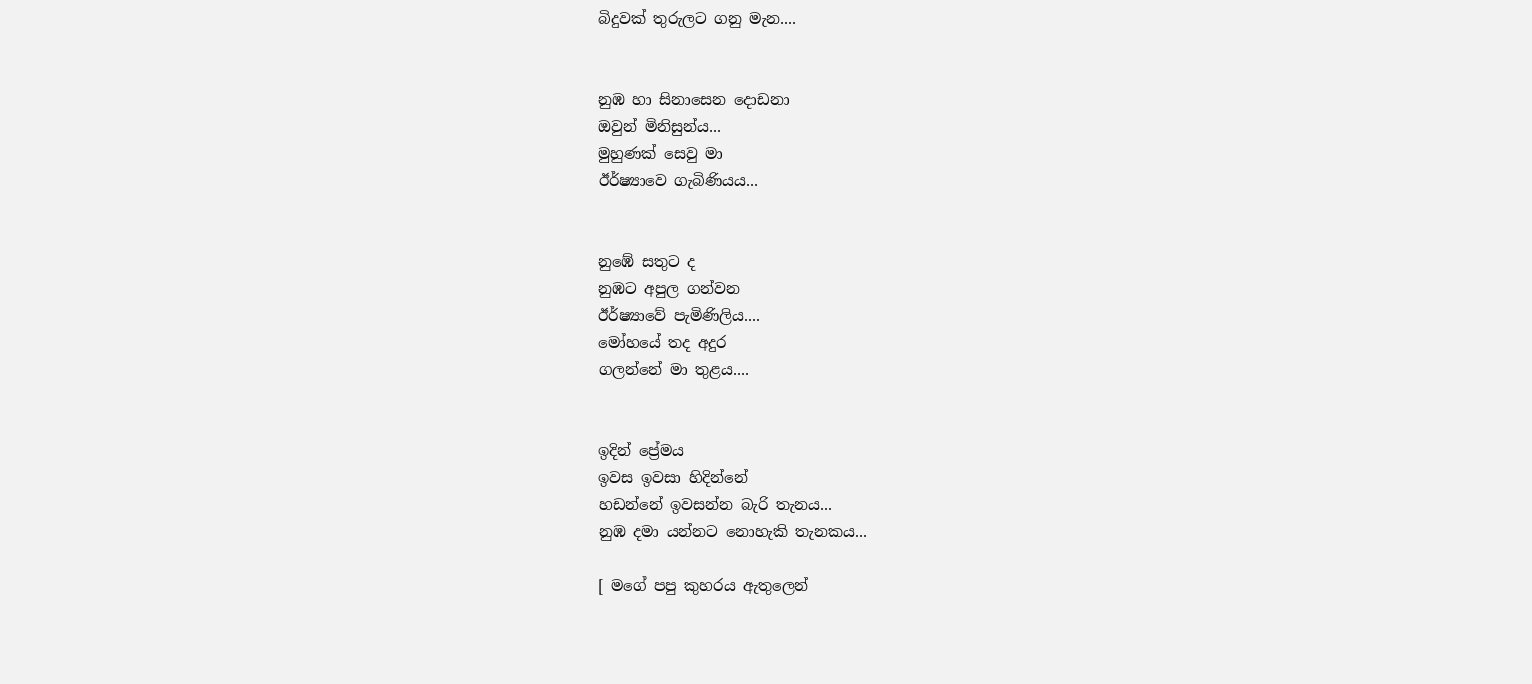බිදුවක් තුරුලට ගනු මැන....


නුඹ හා සිනාසෙන දොඩනා
ඔවුන් මිනිසුන්ය...
මුහුණක් සෙවු මා
ඊර්ෂ්‍යාවෙ ගැබිණියය...


නුඹේ සතුට ද
නුඹට අපුල ගන්වන
ඊර්ෂ්‍යාවේ පැමිණිලිය....
මෝහයේ තද අදුර
ගලන්නේ මා තුළය....


ඉදින් ප්‍රේමය
ඉවස ඉවසා හිදින්නේ
හඩන්නේ ඉවසන්න බැරි තැනය...
නුඹ දමා යන්නට නොහැකි තැනකය...

[ මගේ පපු කුහරය ඇතුලෙන්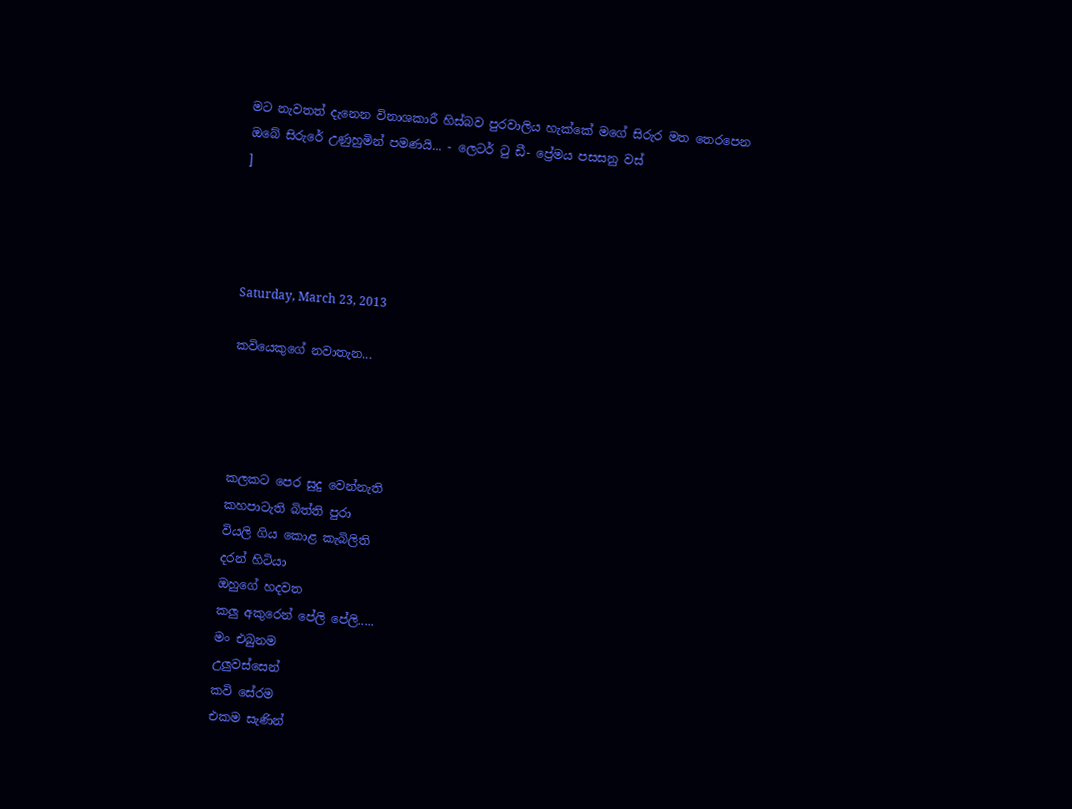මට නැවතත් දැනෙන විනාශකාරී හිස්බව පුරවාලිය හැක්කේ මගේ සිරුර මත තෙරපෙන ඔබේ සිරුරේ උණුහුමින් පමණයි... - ලෙටර් ටු ඩී- ප්‍රේමය පසසනු වස්
]




Saturday, March 23, 2013

කවියෙකුගේ නවාතැන...




කලකට පෙර සුදු වෙන්නැති
කහපාටැති බිත්ති පුරා
වියලි ගිය කොළ කැබිලිති
දරන් හිටියා
ඔහුගේ හදවත
කලු අකුරෙන් පේලි පේලි.....
මං එබුනම
උලුවස්සෙන්
කවි සේරම
එකම සැණින්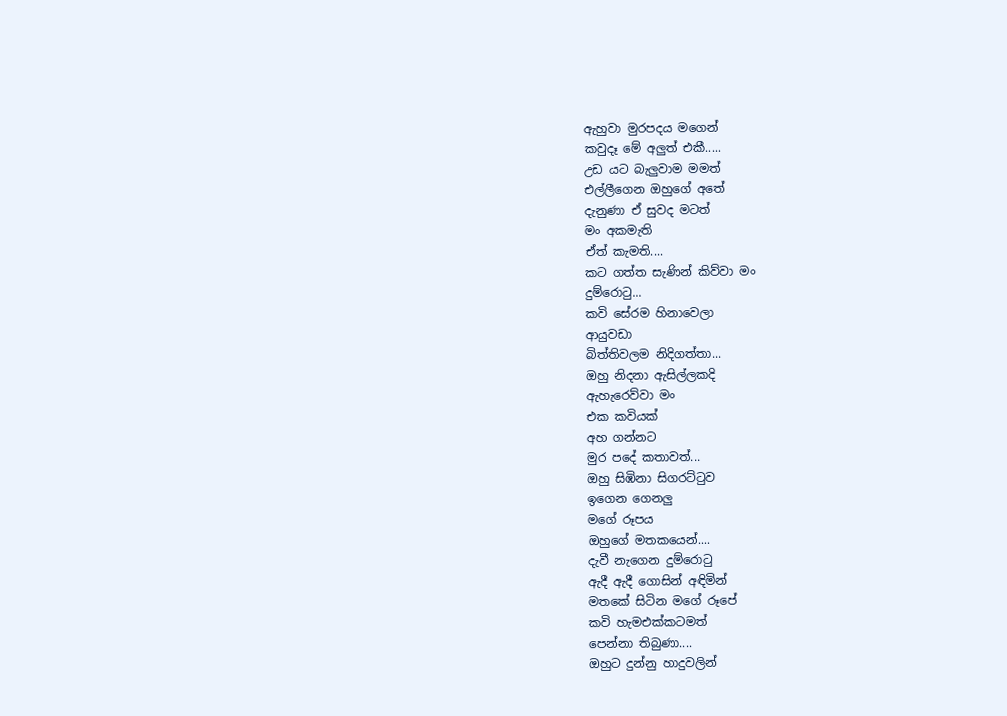ඇහුවා මුරපදය මගෙන්
කවුදෑ මේ අලුත් එකී.....
උඩ යට බැලුවාම මමත්
එල්ලීගෙන ඔහුගේ අතේ
දැනුණා ඒ සුවද මටත්
මං අකමැති
ඒත් කැමති....
කට ගත්ත සැණින් කිව්වා මං
දුම්රොටු...
කවි සේරම හිනාවෙලා
ආයුවඩා
බිත්තිවලම නිදිගත්තා...
ඔහු නිදනා ඇසිල්ලකදි
ඇහැරෙව්වා මං
එක කවියක්
අහ ගන්නට
මුර පදේ කතාවත්...
ඔහු සිඹිනා සිගරට්ටුව
ඉගෙන ගෙනලු
මගේ රූපය
ඔහුගේ මතකයෙන්....
දැවී නැගෙන දුම්රොටු
ඇදී ඇදී ගොසින් අඳිමින්
මතකේ සිටින මගේ රූපේ
කවි හැමඑක්කටමත්
පෙන්නා තිබුණා....
ඔහුට දුන්නු හාදුවලින්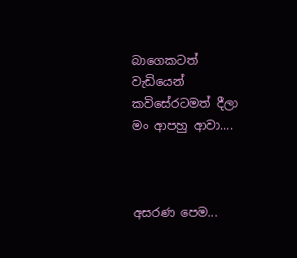බාගෙකටත් වැඩියෙන්
කවිසේරටමත් දීලා
මං ආපහු ආවා....



අසරණ පෙම...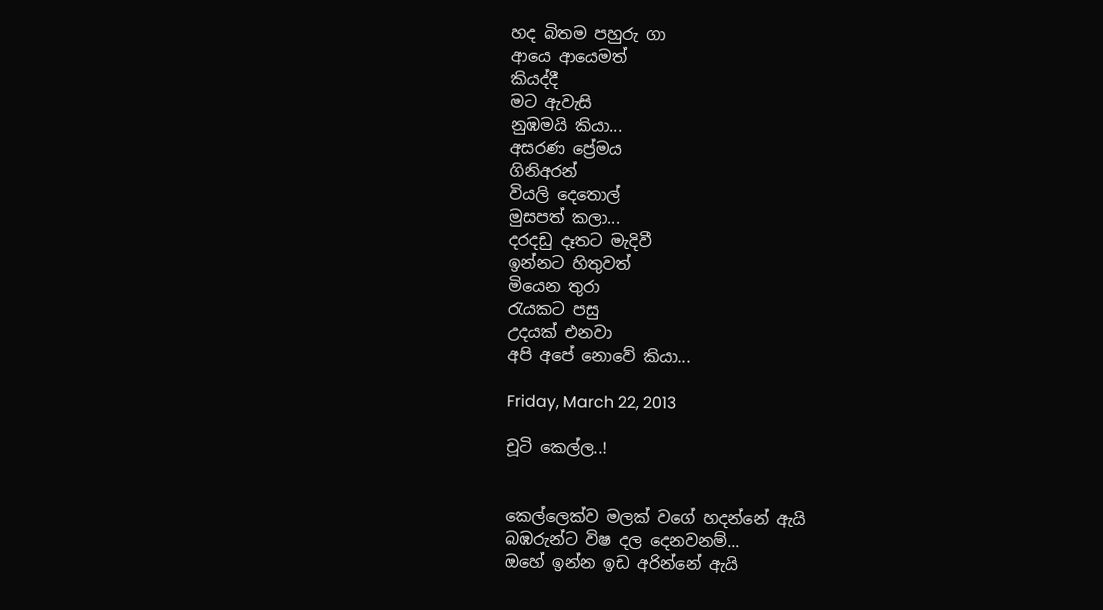හද බිතම පහුරු ගා
ආයෙ ආයෙමත්
කියද්දී
මට ඇවැසි
නුඹමයි කියා...
අසරණ ප්‍රේමය
ගිනිඅරන්
වියලි දෙතොල්
මුසපත් කලා...
දරදඩු දෑතට මැදිවී
ඉන්නට හිතුවත්
මියෙන තුරා
රැයකට පසු
උදයක් එනවා
අපි අපේ නොවේ කියා...

Friday, March 22, 2013

චූටි කෙල්ල..!


කෙල්ලෙක්ව මලක් වගේ හදන්නේ ඇයි
බඹරුන්ට විෂ දල දෙනවනම්...
ඔහේ ඉන්න ඉඩ අරින්නේ ඇයි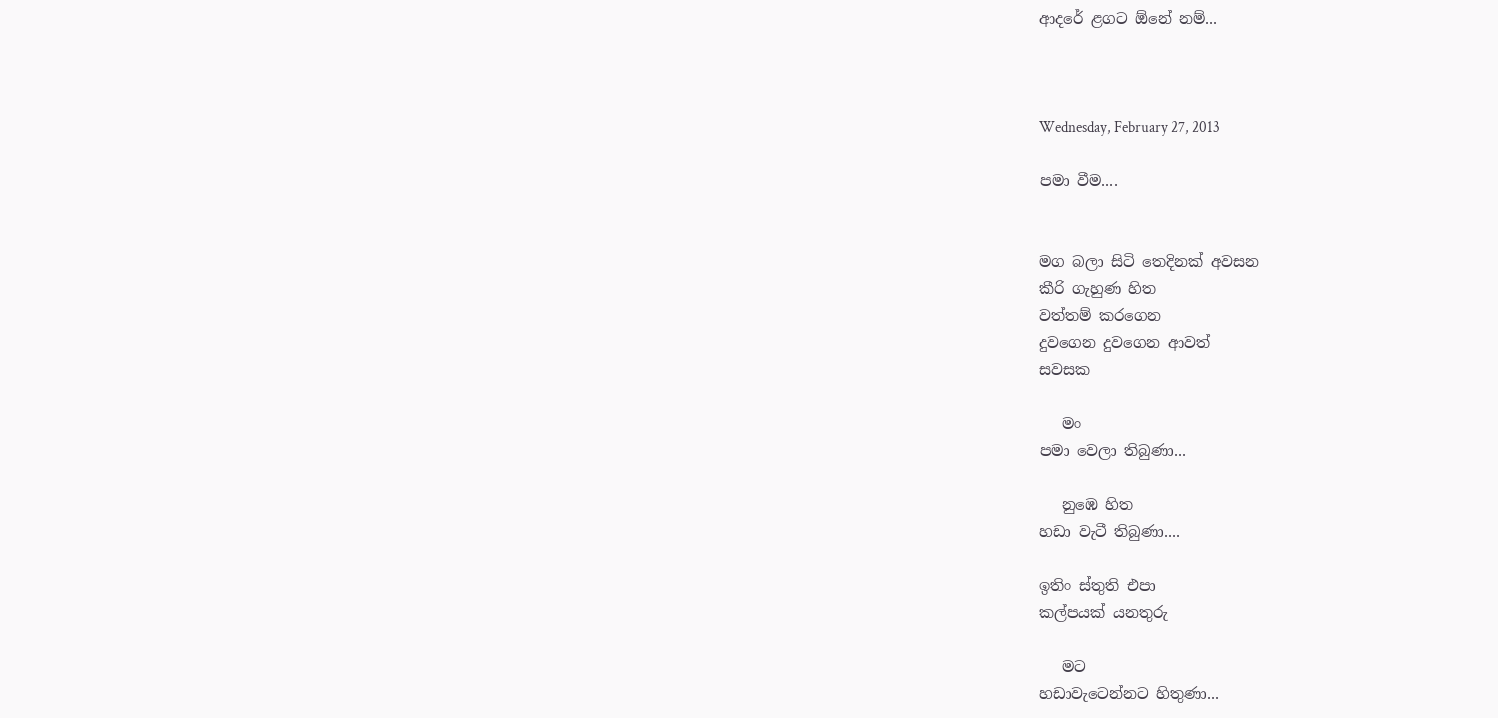ආදරේ ළගට ඕනේ නම්...



Wednesday, February 27, 2013

පමා වීම....


මග බලා සිටි තෙදිනක් අවසන
කීරි ගැහුණ හිත
වත්තම් කරගෙන
දුවගෙන දුවගෙන ආවත්
සවසක

   මං
පමා වෙලා තිබුණා...

   නුඹෙ හිත
හඩා වැටී තිබුණා....

ඉතිං ස්තුති එපා
කල්පයක් යනතුරු

   මට
හඩාවැටෙන්නට හිතුණා...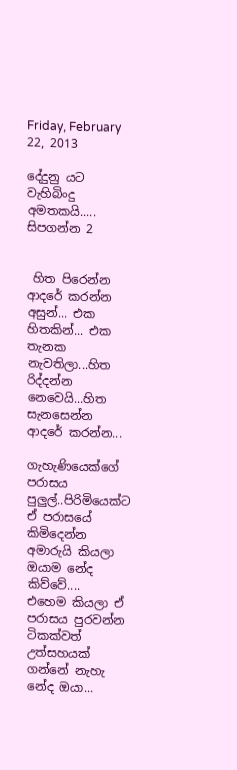Friday, February 22, 2013

දේදුනු යට වැහිබිංදු අමතකයි..... සිපගන්න 2


 හිත පිරෙන්න ආදරේ කරන්න අසුන්... එක හිතකින්... එක තැනක නැවතිලා...හිත රිද්දන්න නෙවෙයි...හිත සැනසෙන්න ආදරේ කරන්න...

ගැහැණියෙක්ගේ පරාසය පුලුල්..පිරිමියෙක්ට ඒ පරාසයේ කිමිදෙන්න අමාරුයි කියලා ඔයාම නේද කිව්වේ....
එහෙම කියලා ඒ පරාසය පුරවන්න ටිකක්වත් උත්සහයක් ගන්නේ නැහැ නේද ඔයා...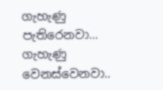ගැහැණු පැතිරෙනවා... ගැහැණු වෙනස්වෙනවා..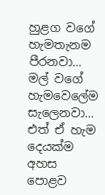හුළග වගේ හැමතැනම පීරනවා... මල් වගේ හැමවෙලේම සැලෙනවා... එත් ඒ හැම දෙයක්ම අහස පොළව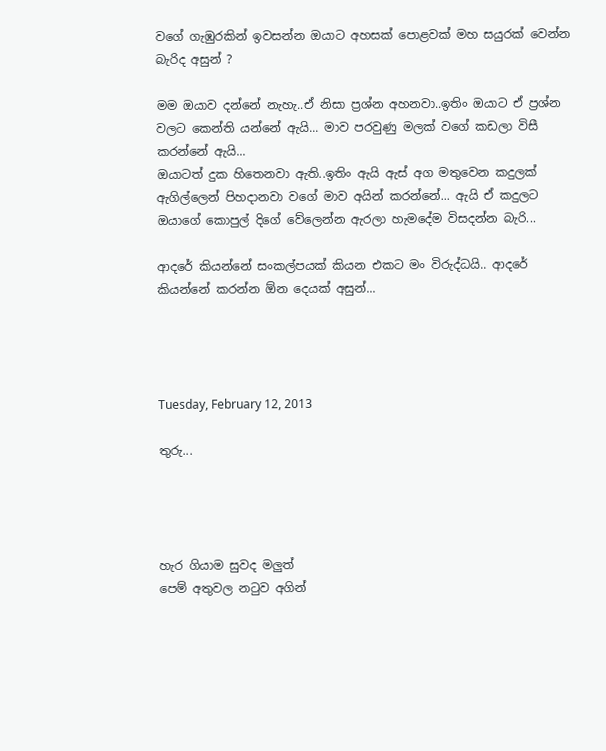වගේ ගැඹුරකින් ඉවසන්න ඔයාට අහසක් පොළවක් මහ සයුරක් වෙන්න බැරිද අසුන් ?

මම ඔයාව දන්නේ නැහැ..ඒ නිසා ප්‍රශ්න අහනවා..ඉතිං ඔයාට ඒ ප්‍රශ්න වලට කෙන්ති යන්නේ ඇයි... මාව පරවුණු මලක් වගේ කඩලා විසී කරන්නේ ඇයි...
ඔයාටත් දුක හිතෙනවා ඇති..ඉතිං ඇයි ඇස් අග මතුවෙන කදුලක් ඇගිල්ලෙන් පිහදානවා වගේ මාව අයින් කරන්නේ... ඇයි ඒ කදුලට ඔයාගේ කොපුල් දිගේ වේලෙන්න ඇරලා හැමදේම විසදන්න බැරි...

ආදරේ කියන්නේ සංකල්පයක් කියන එකට මං විරුද්ධයි.. ආදරේ කියන්නේ කරන්න ඕන දෙයක් අසුන්...




Tuesday, February 12, 2013

තුරු...




හැර ගියාම සුවද මලුත්
පෙම් අතුවල නටුව අගින්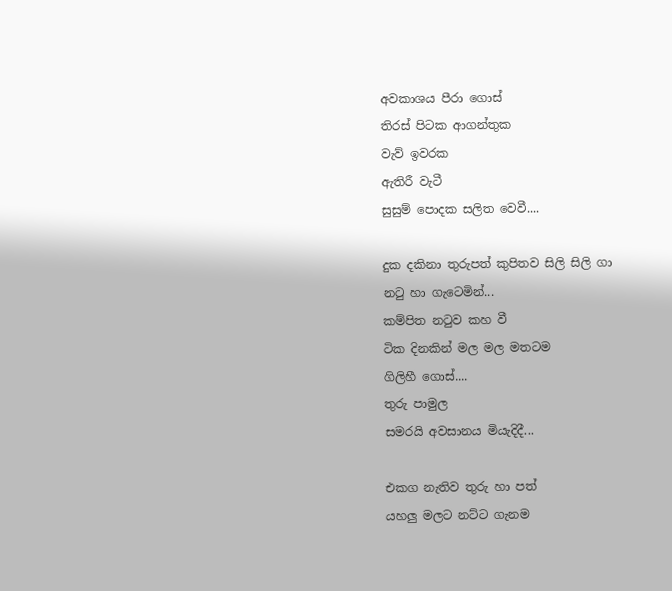අවකාශය පීරා ගොස්
තිරස් පිටක ආගන්තුක
වැව් ඉවරක
ඇතිරී වැටී
සුසුම් පොදක සලිත වෙවී....

දුක දකිනා තුරුපත් කුපිතව සිලි සිලි ගා
නටු හා ගැටෙමින්...
කම්පිත නටුව කහ වී
ටික දිනකින් මල මල මතටම
ගිලිහී ගොස්....
තුරු පාමුල
සමරයි අවසානය මියැදිදී...

එකග නැතිව තුරු හා පත්
යහලු මලට නට්ට ගැනම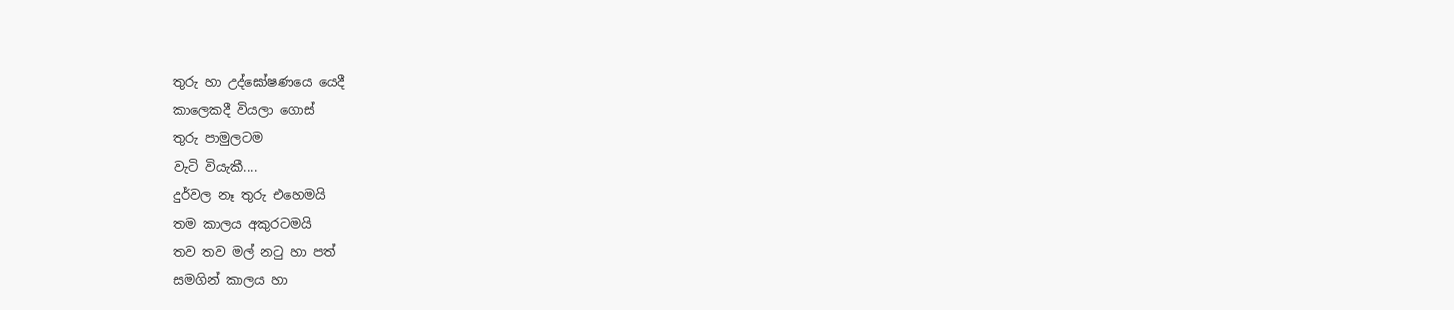තුරු හා උද්ඝෝෂණයෙ යෙදී
කාලෙකදී වියලා ගොස්
තුරු පාමුලටම
වැටි වියැකී....
දුර්වල නෑ තුරු එහෙමයි
තම කාලය අකුරටමයි
තව තව මල් නටු හා පත්
සමගින් කාලය හා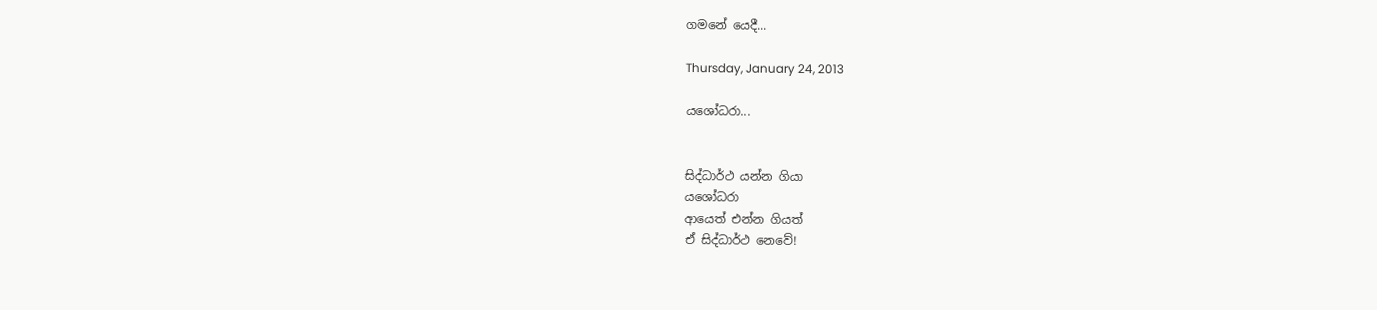ගමනේ යෙදී...

Thursday, January 24, 2013

යශෝධරා...


සිද්ධාර්ථ යන්න ගියා
යශෝධරා
ආයෙත් එන්න ගියත්
ඒ සිද්ධාර්ථ නෙවේ!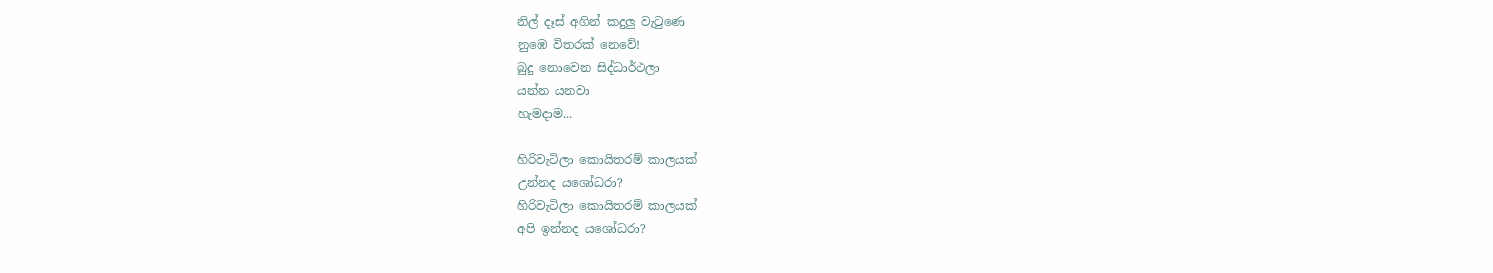නිල් දෑස් අගින් කදුලු වැටුණෙ
නුඹෙ විතරක් නෙවේ!
බුදු නොවෙන සිද්ධාර්ථලා
යන්න යනවා
හැමදාම...

හිරිවැටිලා කොයිතරම් කාලයක්
උන්නද යශෝධරා?
හිරිවැටිලා කොයිතරම් කාලයක්
අපි ඉන්නද යශෝධරා?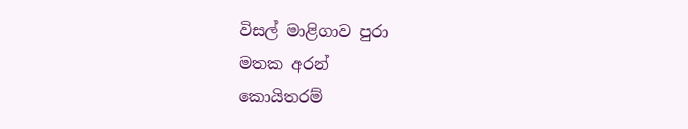විසල් මාළිගාව පුරා
මතක අරන්
කොයිතරම්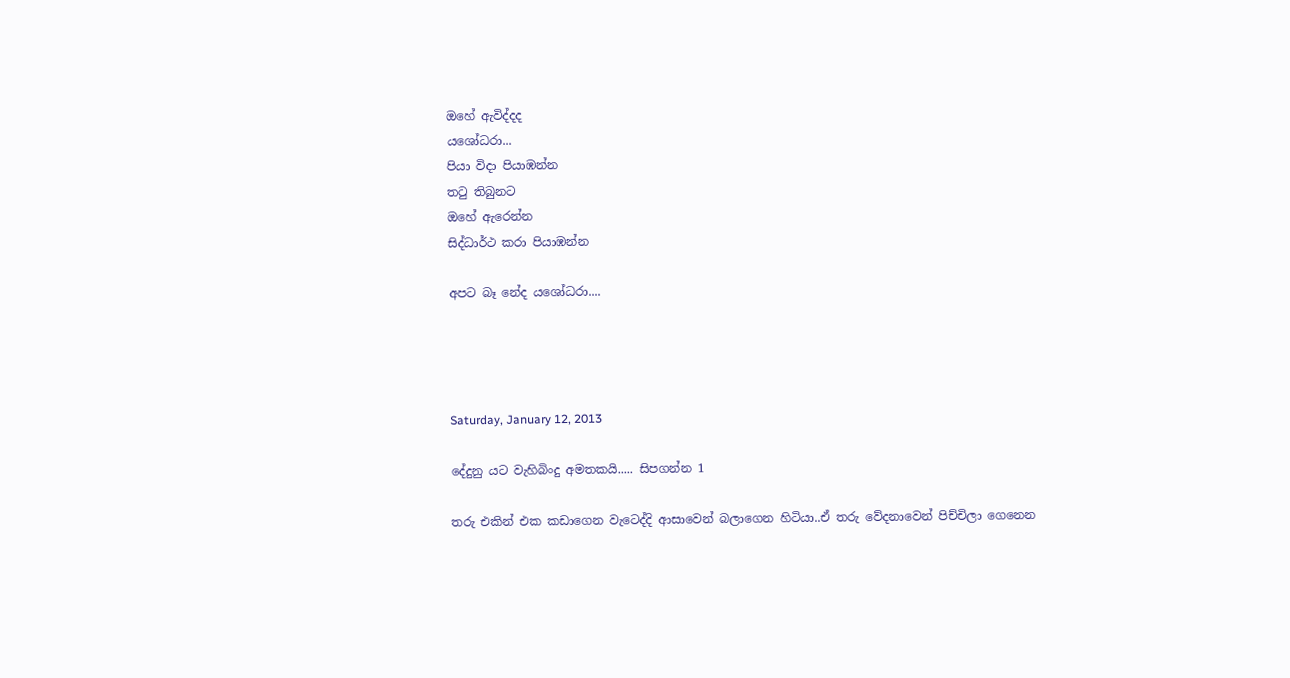ඔහේ ඇවිද්දද
යශෝධරා...
පියා විදා පියාඹන්න
තටු තිබුනට
ඔහේ ඇරෙන්න
සිද්ධාර්ථ කරා පියාඹන්න

අපට බෑ නේද යශෝධරා....




Saturday, January 12, 2013

දේදුනු යට වැහිබිංදු අමතකයි..... සිපගන්න 1

තරු එකින් එක කඩාගෙන වැටෙද්දි ආසාවෙන් බලාගෙන හිටියා..ඒ තරු වේදනාවෙන් පිච්චිලා ගෙනෙන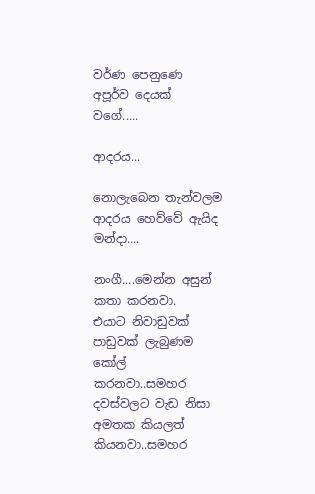වර්ණ පෙනුණෙ අපූර්ව දෙයක් වගේ.....

ආදරය...

නොලැබෙන තැන්වලම ආදරය හෙව්වේ ඇයිද මන්දා....

නංගී....මෙන්න අසුන් කතා කරනවා.
එයාට නිවාඩුවක් පාඩුවක් ලැබුණම කෝල් කරනවා..සමහර දවස්වලට වැඩ නිසා අමතක කියලත් කියනවා..සමහර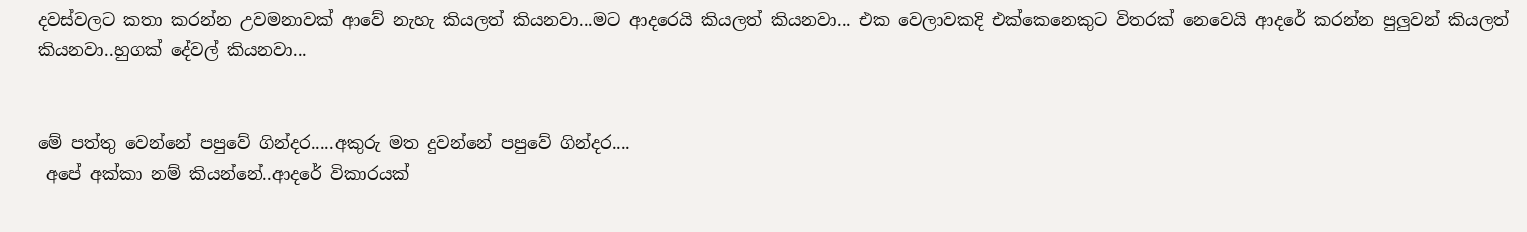දවස්වලට කතා කරන්න උවමනාවක් ආවේ නැහැ කියලත් කියනවා...මට ආදරෙයි කියලත් කියනවා... එක වෙලාවකදි එක්කෙනෙකුට විතරක් නෙවෙයි ආදරේ කරන්න පුලුවන් කියලත් කියනවා..හුගක් දේවල් කියනවා...


මේ පත්තු වෙන්නේ පපුවේ ගින්දර.....අකුරු මත දුවන්නේ පපුවේ ගින්දර....
 අපේ අක්කා නම් කියන්නේ..ආදරේ විකාරයක්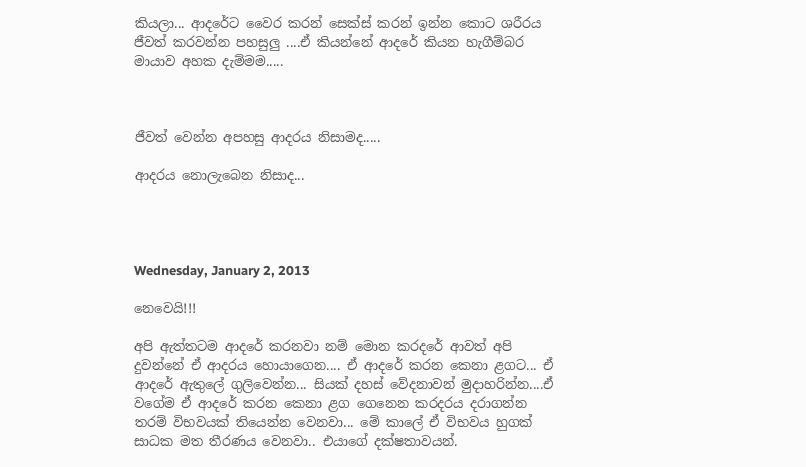කියලා... ආදරේට වෛර කරන් සෙක්ස් කරන් ඉන්න කොට ශරීරය ජීවත් කරවන්න පහසුලු ....ඒ කියන්නේ ආදරේ කියන හැගීම්බර මායාව අහක දැම්මම.....



ජීවත් වෙන්න අපහසු ආදරය නිසාමද.....

ආදරය නොලැබෙන නිසාද...




Wednesday, January 2, 2013

නෙවෙයි!!!

අපි ඇත්තටම ආදරේ කරනවා නම් මොන කරදරේ ආවත් අපි දුවන්නේ ඒ ආදරය හොයාගෙන.... ඒ ආදරේ කරන කෙනා ළගට... ඒ ආදරේ ඇතුලේ ගුලිවෙන්න... සියක් දහස් වේදනාවන් මුදාහරින්න....ඒ වගේම ඒ ආදරේ කරන කෙනා ළග ගෙනෙන කරදරය දරාගන්න තරම් විභවයක් තියෙන්න වෙනවා... මේ කාලේ ඒ විභවය හුගක් සාධක මත තීරණය වෙනවා.. එයාගේ දක්ෂතාවයන්.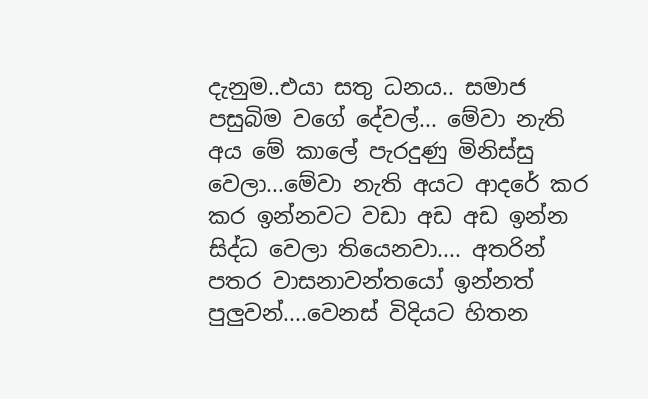දැනුම..එයා සතු ධනය.. සමාජ පසුබිම වගේ දේවල්... මේවා නැති අය මේ කාලේ පැරදුණු මිනිස්සු වෙලා...මේවා නැති අයට ආදරේ කර කර ඉන්නවට වඩා අඩ අඩ ඉන්න සිද්ධ වෙලා තියෙනවා.... අතරින් පතර වාසනාවන්තයෝ ඉන්නත් පුලුවන්....වෙනස් විදියට හිතන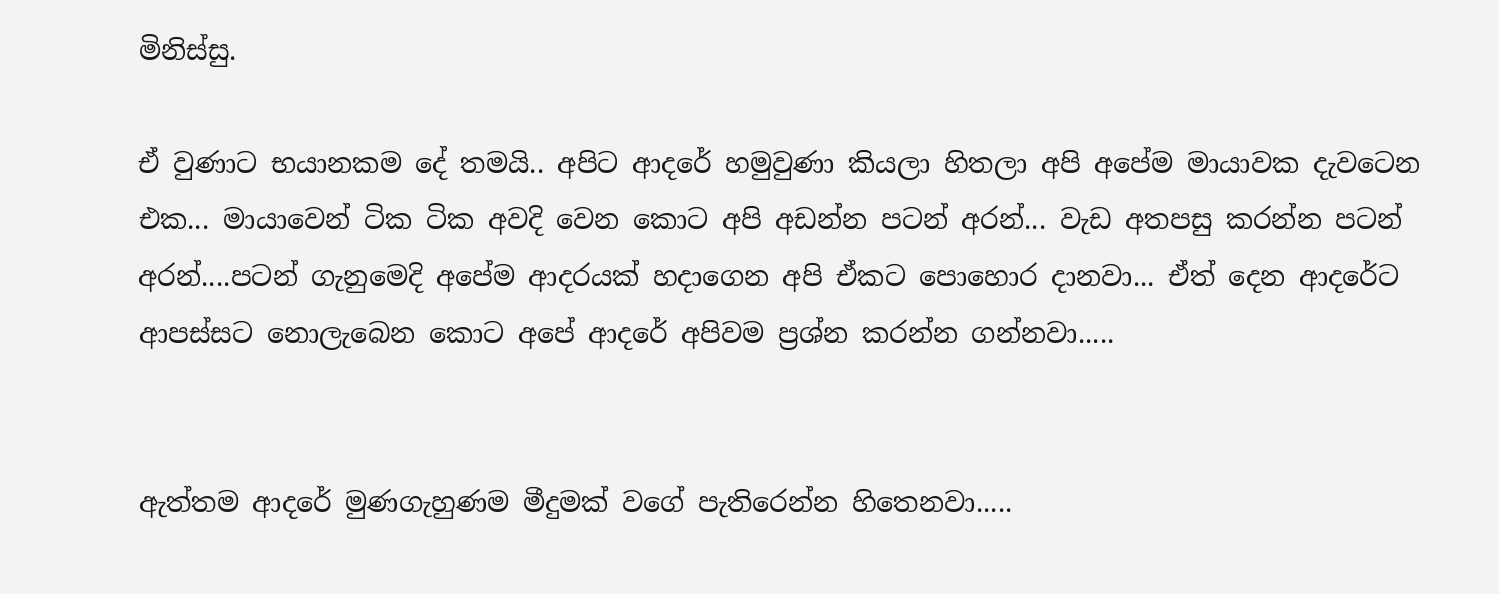මිනිස්සු.

ඒ වුණාට භයානකම දේ තමයි.. අපිට ආදරේ හමුවුණා කියලා හිතලා අපි අපේම මායාවක දැවටෙන එක... මායාවෙන් ටික ටික අවදි වෙන කොට අපි අඩන්න පටන් අරන්... වැඩ අතපසු කරන්න පටන් අරන්....පටන් ගැනුමෙදි අපේම ආදරයක් හදාගෙන අපි ඒකට පොහොර දානවා... ඒත් දෙන ආදරේට ආපස්සට නොලැබෙන කොට අපේ ආදරේ අපිවම ප්‍රශ්න කරන්න ගන්නවා.....


ඇත්තම ආදරේ මුණගැහුණම මීදුමක් වගේ පැතිරෙන්න හිතෙනවා.....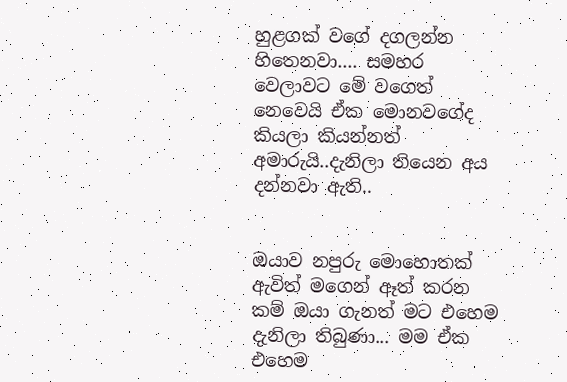හුළගක් වගේ දගලන්න හිතෙනවා.... සමහර වෙලාවට මේ වගෙත් නෙවෙයි ඒක මොනවගේද කියලා කියන්නත් අමාරුයි..දැනිලා තියෙන අය දන්නවා ඇති..


ඔයාව නපුරු මොහොතක් ඇවිත් මගෙන් ඈත් කරන කම් ඔයා ගැනත් මට එහෙම දැනිලා තිබුණා... මම ඒක එහෙම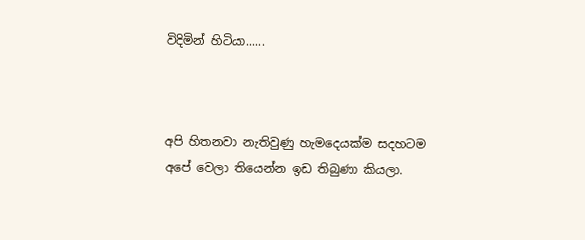විදිමින් හිටියා......



අපි හිතනවා නැතිවුණු හැමදෙයක්ම සදහටම අපේ වෙලා තියෙන්න ඉඩ තිබුණා කියලා.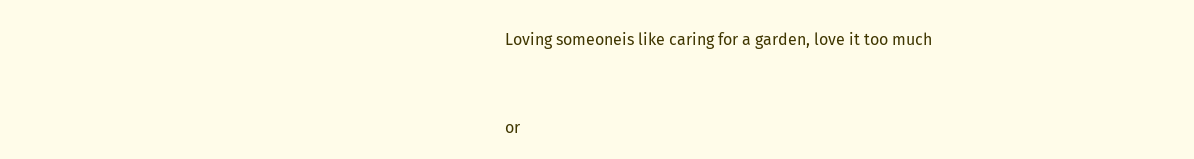Loving someoneis like caring for a garden, love it too much


or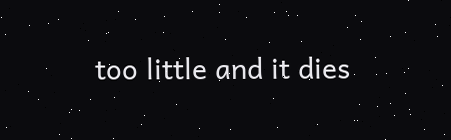too little and it dies